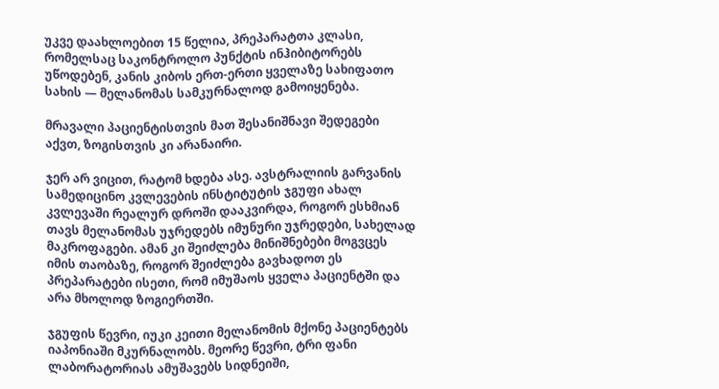უკვე დაახლოებით 15 წელია, პრეპარატთა კლასი, რომელსაც საკონტროლო პუნქტის ინჰიბიტორებს უწოდებენ, კანის კიბოს ერთ-ერთი ყველაზე სახიფათო სახის — მელანომას სამკურნალოდ გამოიყენება.

მრავალი პაციენტისთვის მათ შესანიშნავი შედეგები აქვთ, ზოგისთვის კი არანაირი.

ჯერ არ ვიცით, რატომ ხდება ასე. ავსტრალიის გარვანის სამედიცინო კვლევების ინსტიტუტის ჯგუფი ახალ კვლევაში რეალურ დროში დააკვირდა, როგორ ესხმიან თავს მელანომას უჯრედებს იმუნური უჯრედები, სახელად მაკროფაგები. ამან კი შეიძლება მინიშნებები მოგვცეს იმის თაობაზე, როგორ შეიძლება გავხადოთ ეს პრეპარატები ისეთი, რომ იმუშაოს ყველა პაციენტში და არა მხოლოდ ზოგიერთში.

ჯგუფის წევრი, იუკი კეითი მელანომის მქონე პაციენტებს იაპონიაში მკურნალობს. მეორე წევრი, ტრი ფანი ლაბორატორიას ამუშავებს სიდნეიში,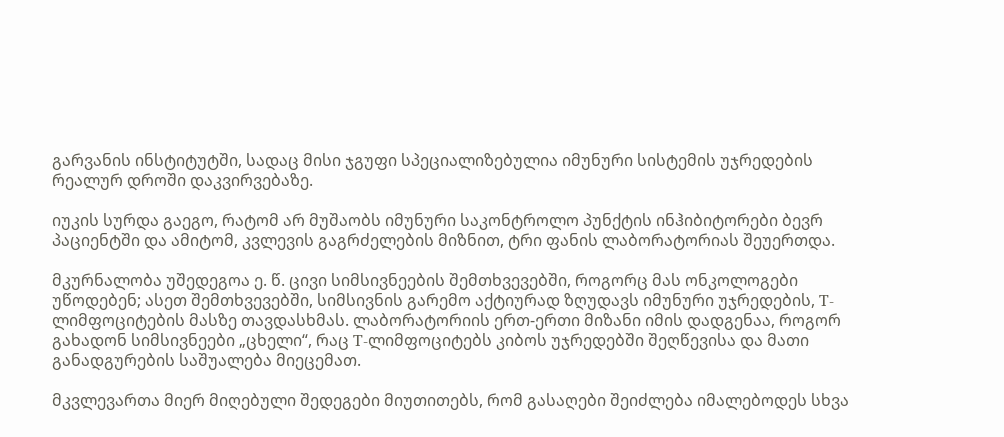გარვანის ინსტიტუტში, სადაც მისი ჯგუფი სპეციალიზებულია იმუნური სისტემის უჯრედების რეალურ დროში დაკვირვებაზე.

იუკის სურდა გაეგო, რატომ არ მუშაობს იმუნური საკონტროლო პუნქტის ინჰიბიტორები ბევრ პაციენტში და ამიტომ, კვლევის გაგრძელების მიზნით, ტრი ფანის ლაბორატორიას შეუერთდა.

მკურნალობა უშედეგოა ე. წ. ცივი სიმსივნეების შემთხვევებში, როგორც მას ონკოლოგები უწოდებენ; ასეთ შემთხვევებში, სიმსივნის გარემო აქტიურად ზღუდავს იმუნური უჯრედების, T-ლიმფოციტების მასზე თავდასხმას. ლაბორატორიის ერთ-ერთი მიზანი იმის დადგენაა, როგორ გახადონ სიმსივნეები „ცხელი“, რაც T-ლიმფოციტებს კიბოს უჯრედებში შეღწევისა და მათი განადგურების საშუალება მიეცემათ.

მკვლევართა მიერ მიღებული შედეგები მიუთითებს, რომ გასაღები შეიძლება იმალებოდეს სხვა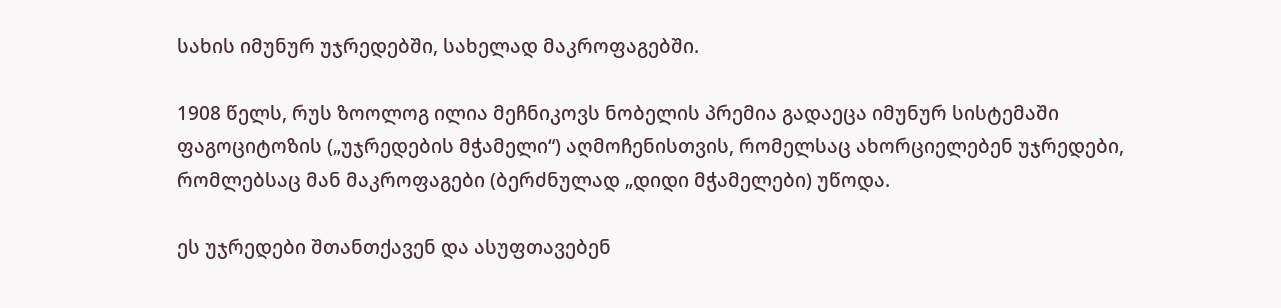სახის იმუნურ უჯრედებში, სახელად მაკროფაგებში.

1908 წელს, რუს ზოოლოგ ილია მეჩნიკოვს ნობელის პრემია გადაეცა იმუნურ სისტემაში ფაგოციტოზის („უჯრედების მჭამელი“) აღმოჩენისთვის, რომელსაც ახორციელებენ უჯრედები, რომლებსაც მან მაკროფაგები (ბერძნულად „დიდი მჭამელები) უწოდა.

ეს უჯრედები შთანთქავენ და ასუფთავებენ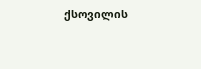ქსოვილის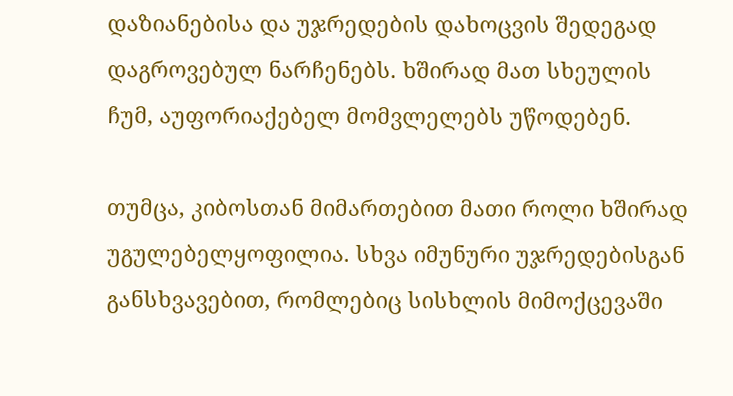დაზიანებისა და უჯრედების დახოცვის შედეგად დაგროვებულ ნარჩენებს. ხშირად მათ სხეულის ჩუმ, აუფორიაქებელ მომვლელებს უწოდებენ.

თუმცა, კიბოსთან მიმართებით მათი როლი ხშირად უგულებელყოფილია. სხვა იმუნური უჯრედებისგან განსხვავებით, რომლებიც სისხლის მიმოქცევაში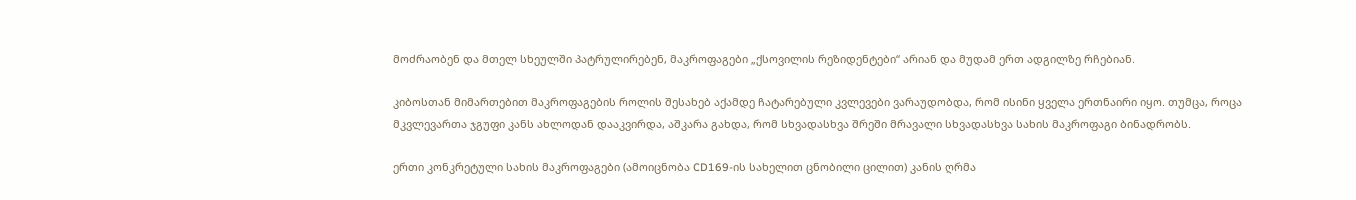მოძრაობენ და მთელ სხეულში პატრულირებენ, მაკროფაგები „ქსოვილის რეზიდენტები“ არიან და მუდამ ერთ ადგილზე რჩებიან.

კიბოსთან მიმართებით მაკროფაგების როლის შესახებ აქამდე ჩატარებული კვლევები ვარაუდობდა, რომ ისინი ყველა ერთნაირი იყო. თუმცა, როცა მკვლევართა ჯგუფი კანს ახლოდან დააკვირდა, აშკარა გახდა, რომ სხვადასხვა შრეში მრავალი სხვადასხვა სახის მაკროფაგი ბინადრობს.

ერთი კონკრეტული სახის მაკროფაგები (ამოიცნობა CD169-ის სახელით ცნობილი ცილით) კანის ღრმა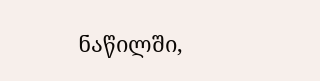ნაწილში,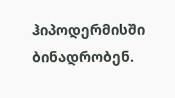ჰიპოდერმისში ბინადრობენ.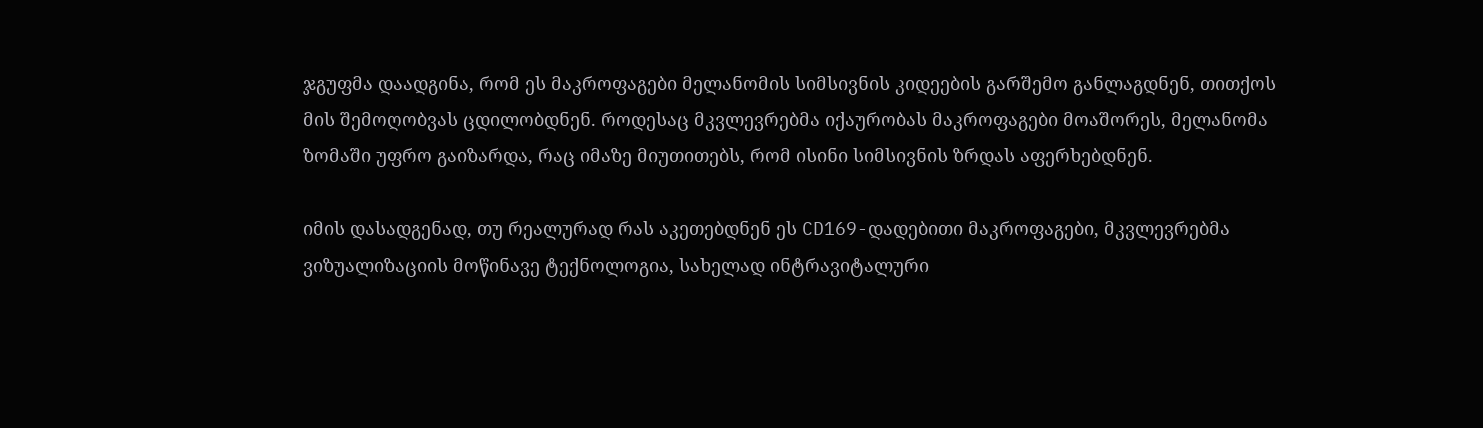ჯგუფმა დაადგინა, რომ ეს მაკროფაგები მელანომის სიმსივნის კიდეების გარშემო განლაგდნენ, თითქოს მის შემოღობვას ცდილობდნენ. როდესაც მკვლევრებმა იქაურობას მაკროფაგები მოაშორეს, მელანომა ზომაში უფრო გაიზარდა, რაც იმაზე მიუთითებს, რომ ისინი სიმსივნის ზრდას აფერხებდნენ.

იმის დასადგენად, თუ რეალურად რას აკეთებდნენ ეს CD169-დადებითი მაკროფაგები, მკვლევრებმა ვიზუალიზაციის მოწინავე ტექნოლოგია, სახელად ინტრავიტალური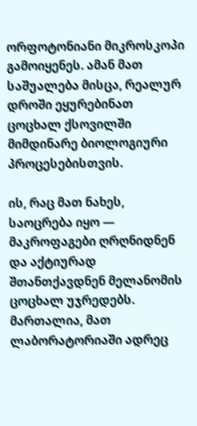ორფოტონიანი მიკროსკოპი გამოიყენეს. ამან მათ საშუალება მისცა, რეალურ დროში ეყურებინათ ცოცხალ ქსოვილში მიმდინარე ბიოლოგიური პროცესებისთვის.

ის, რაც მათ ნახეს, საოცრება იყო — მაკროფაგები ღრღნიდნენ და აქტიურად შთანთქავდნენ მელანომის ცოცხალ უჯრედებს. მართალია, მათ ლაბორატორიაში ადრეც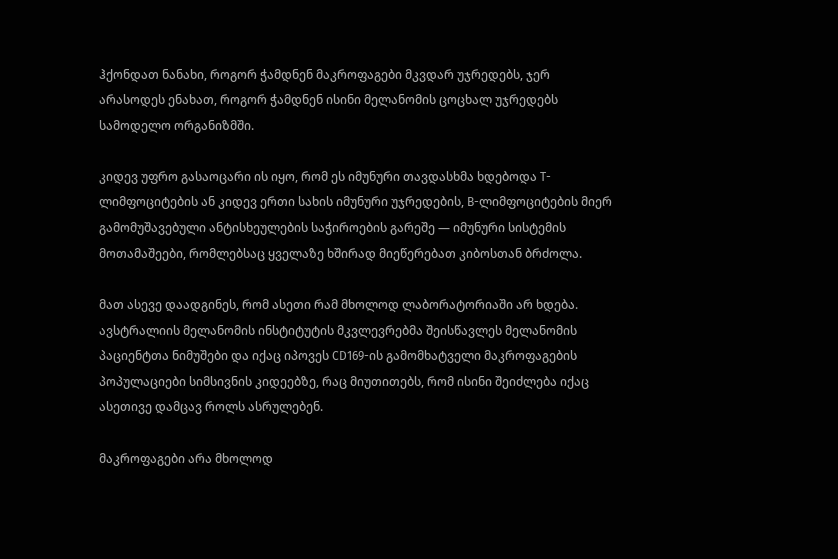ჰქონდათ ნანახი, როგორ ჭამდნენ მაკროფაგები მკვდარ უჯრედებს, ჯერ არასოდეს ენახათ, როგორ ჭამდნენ ისინი მელანომის ცოცხალ უჯრედებს სამოდელო ორგანიზმში.

კიდევ უფრო გასაოცარი ის იყო, რომ ეს იმუნური თავდასხმა ხდებოდა T-ლიმფოციტების ან კიდევ ერთი სახის იმუნური უჯრედების, B-ლიმფოციტების მიერ გამომუშავებული ანტისხეულების საჭიროების გარეშე — იმუნური სისტემის მოთამაშეები, რომლებსაც ყველაზე ხშირად მიეწერებათ კიბოსთან ბრძოლა.

მათ ასევე დაადგინეს, რომ ასეთი რამ მხოლოდ ლაბორატორიაში არ ხდება. ავსტრალიის მელანომის ინსტიტუტის მკვლევრებმა შეისწავლეს მელანომის პაციენტთა ნიმუშები და იქაც იპოვეს CD169-ის გამომხატველი მაკროფაგების პოპულაციები სიმსივნის კიდეებზე, რაც მიუთითებს, რომ ისინი შეიძლება იქაც ასეთივე დამცავ როლს ასრულებენ.

მაკროფაგები არა მხოლოდ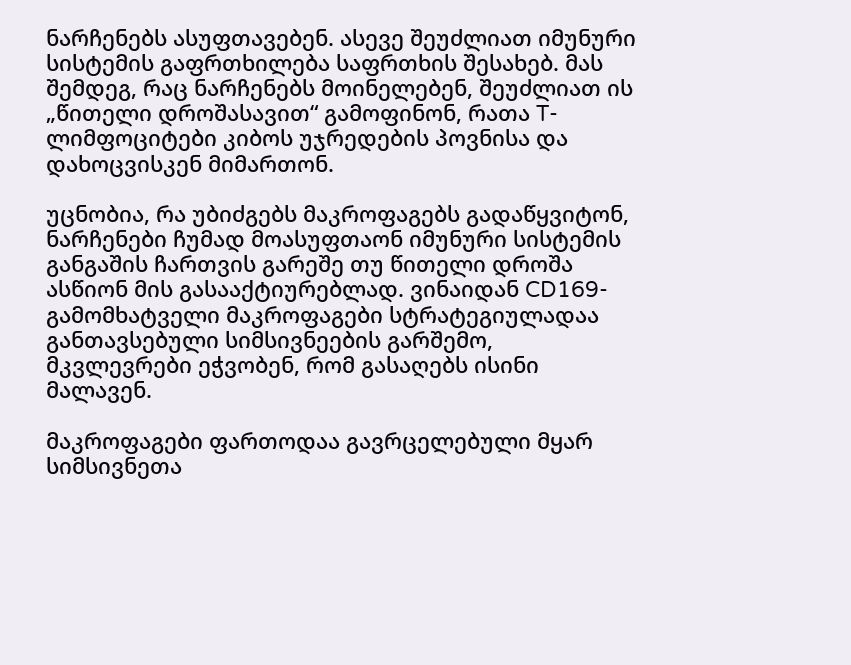ნარჩენებს ასუფთავებენ. ასევე შეუძლიათ იმუნური სისტემის გაფრთხილება საფრთხის შესახებ. მას შემდეგ, რაც ნარჩენებს მოინელებენ, შეუძლიათ ის „წითელი დროშასავით“ გამოფინონ, რათა T-ლიმფოციტები კიბოს უჯრედების პოვნისა და დახოცვისკენ მიმართონ.

უცნობია, რა უბიძგებს მაკროფაგებს გადაწყვიტონ, ნარჩენები ჩუმად მოასუფთაონ იმუნური სისტემის განგაშის ჩართვის გარეშე თუ წითელი დროშა ასწიონ მის გასააქტიურებლად. ვინაიდან CD169-გამომხატველი მაკროფაგები სტრატეგიულადაა განთავსებული სიმსივნეების გარშემო, მკვლევრები ეჭვობენ, რომ გასაღებს ისინი მალავენ.

მაკროფაგები ფართოდაა გავრცელებული მყარ სიმსივნეთა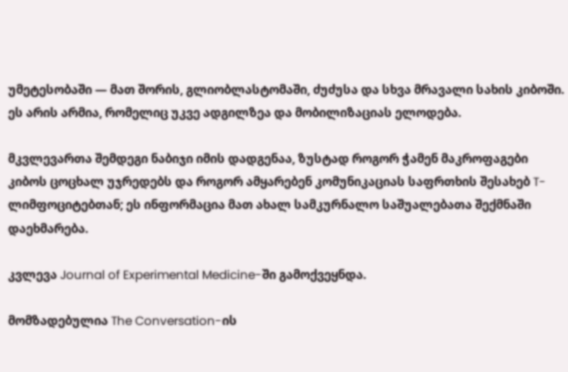უმეტესობაში — მათ შორის, გლიობლასტომაში, ძუძუსა და სხვა მრავალი სახის კიბოში. ეს არის არმია, რომელიც უკვე ადგილზეა და მობილიზაციას ელოდება.

მკვლევართა შემდეგი ნაბიჯი იმის დადგენაა, ზუსტად როგორ ჭამენ მაკროფაგები კიბოს ცოცხალ უჯრედებს და როგორ ამყარებენ კომუნიკაციას საფრთხის შესახებ T-ლიმფოციტებთან; ეს ინფორმაცია მათ ახალ სამკურნალო საშუალებათა შექმნაში დაეხმარება.

კვლევა Journal of Experimental Medicine-ში გამოქვეყნდა.

მომზადებულია The Conversation-ის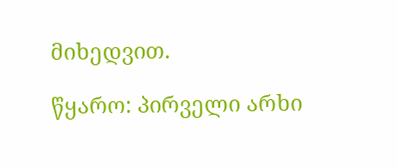მიხედვით.

წყარო: პირველი არხი